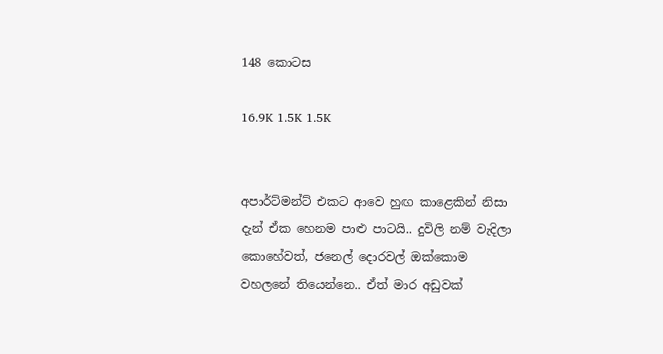148 කොටස

16.9K 1.5K 1.5K


අපාර්ට්මන්ට් එකට ආවෙ හුඟ කාළෙකින් නිසා දැන් ඒක හෙනම පාළු පාටයි.. දුවිලි නම් වැදිලා කොහේවත්, ජනෙල් දොරවල් ඔක්කොම වහලනේ තියෙන්නෙ.. ඒත් මාර අඩුවක්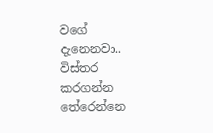වගේ දැනෙනවා.. විස්තර කරගන්න තේරෙන්නෙ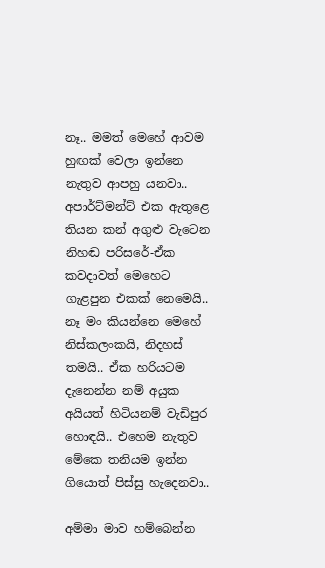නෑ.. මමත් මෙහේ ආවම හුඟක් වෙලා ඉන්නෙ නැතුව ආපහු යනවා.. අපාර්ට්මන්ට් එක ඇතුළෙ තියන කන් අගුළු වැටෙන නිහඬ පරිසරේ-ඒක කවදාවත් මෙහෙට ගැළපුන එකක් නෙමෙයි.. නෑ මං කියන්නෙ මෙහේ නිස්කලංකයි, නිදහස් තමයි.. ඒක හරියටම දැනෙන්න නම් අයුක අයියත් හිටියනම් වැඩිපුර හොඳයි.. එහෙම නැතුව මේකෙ තනියම ඉන්න ගියොත් පිස්සු හැදෙනවා..

අම්මා මාව හම්බෙන්න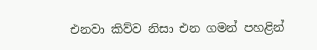එනවා කිව්ව නිසා එන ගමන් පහළින්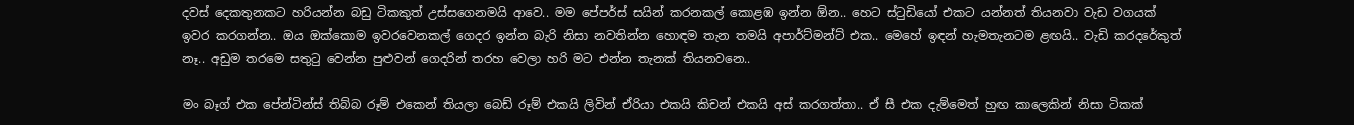දවස් දෙකතුනකට හරියන්න බඩු ටිකකුත් උස්සගෙනමයි ආවෙ.. මම පේපර්ස් සයින් කරනකල් කොළඹ ඉන්න ඕන.. හෙට ස්ටුඩියෝ එකට යන්නත් තියනවා වැඩ වගයක් ඉවර කරගන්න.. ඔය ඔක්කොම ඉවරවෙනකල් ගෙදර ඉන්න බැරි නිසා නවතින්න හොඳම තැන තමයි අපාර්ට්මන්ට් එක.. මෙහේ ඉඳන් හැමතැනටම ළඟයි.. වැඩි කරදරේකුත් නෑ.. අඩුම තරමෙ සතුටු වෙන්න පුළුවන් ගෙදරින් තරහ වෙලා හරි මට එන්න තැනක් තියනවනෙ..

මං බෑග් එක පේන්ටින්ස් තිබ්බ රූම් එකෙන් තියලා බෙඩ් රූම් එකයි ලිවින් ඒරියා එකයි කිචන් එකයි අස් කරගත්තා.. ඒ සී එක දැම්මෙත් හුඟ කාලෙකින් නිසා ටිකක්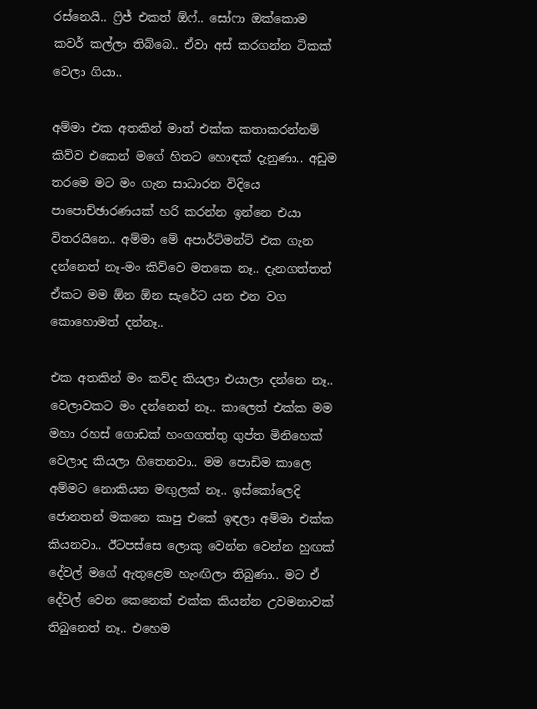රස්නෙයි.. ෆ්‍රිජ් එකත් ඕෆ්.. සෝෆා ඔක්කොම කවර් කල්ලා තිබ්බෙ.. ඒවා අස් කරගන්න ටිකක් වෙලා ගියා..

අම්මා එක අතකින් මාත් එක්ක කතාකරන්නම් කිව්ව එකෙන් මගේ හිතට හොඳක් දැනුණා.. අඩුම තරමෙ මට මං ගැන සාධාරන විදියෙ පාපොච්ඡාරණයක් හරි කරන්න ඉන්නෙ එයා විතරයිනෙ.. අම්මා මේ අපාර්ට්මන්ට් එක ගැන දන්නෙත් නෑ-මං කිව්වෙ මතකෙ නෑ.. දැනගත්තත් ඒකට මම ඕන ඕන සැරේට යන එන වග කොහොමත් දන්නෑ..

එක අතකින් මං කව්ද කියලා එයාලා දන්නෙ නෑ.. වෙලාවකට මං දන්නෙත් නෑ.. කාලෙත් එක්ක මම මහා රහස් ගොඩක් හංගගත්තු ගුප්ත මිනිහෙක් වෙලාද කියලා හිතෙනවා.. මම පොඩිම කාලෙ අම්මට නොකියන මඟුලක් නෑ.. ඉස්කෝලෙදි ජොනතන් මකනෙ කාපු එකේ ඉඳලා අම්මා එක්ක කියනවා.. ඊටපස්සෙ ලොකු වෙන්න වෙන්න හුඟක් දේවල් මගේ ඇතුළෙම හැංඟිලා තිබුණා.. මට ඒ දේවල් වෙන කෙනෙක් එක්ක කියන්න උවමනාවක් තිබුනෙත් නෑ.. එහෙම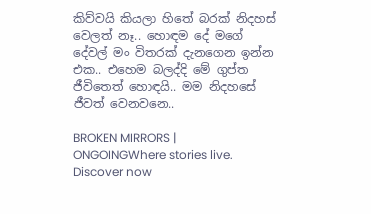කිව්වයි කියලා හිතේ බරක් නිදහස් වෙලත් නෑ.. හොඳම දේ මගේ දේවල් මං විතරක් දැනගෙන ඉන්න එක.. එහෙම බලද්දි මේ ගුප්ත ජීවිතෙත් හොඳයි.. මම නිදහසේ ජීවත් වෙනවනෙ..

BROKEN MIRRORS | ONGOINGWhere stories live. Discover now